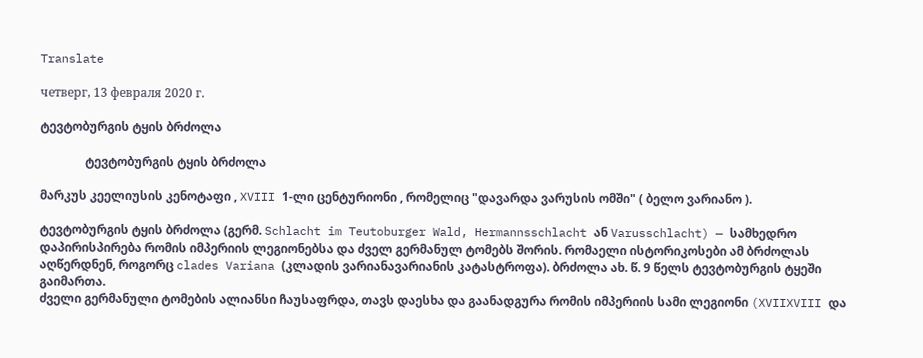Translate

четверг, 13 февраля 2020 г.

ტევტობურგის ტყის ბრძოლა

               ტევტობურგის ტყის ბრძოლა

მარკუს კეელიუსის კენოტაფი , XVIII 1-ლი ცენტურიონი , რომელიც "დავარდა ვარუსის ომში" ( ბელო ვარიანო ).

ტევტობურგის ტყის ბრძოლა (გერმ. Schlacht im Teutoburger Wald, Hermannsschlacht ან Varusschlacht) — სამხედრო დაპირისპირება რომის იმპერიის ლეგიონებსა და ძველ გერმანულ ტომებს შორის. რომაელი ისტორიკოსები ამ ბრძოლას აღწერდნენ, როგორც clades Variana (კლადის ვარიანავარიანის კატასტროფა). ბრძოლა ახ. წ. 9 წელს ტევტობურგის ტყეში გაიმართა.
ძველი გერმანული ტომების ალიანსი ჩაუსაფრდა, თავს დაესხა და გაანადგურა რომის იმპერიის სამი ლეგიონი (XVIIXVIII და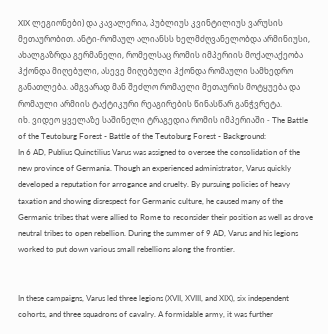XIX ლეგიონები) და კავალერია, პუბლიუს კვინტილიუს ვარუსის მეთაურობით. ანტი-რომაულ ალიანსს ხელმძღვანელობდა არმინიუსი, ახალგაზრდა გერმანელი, რომელსაც რომის იმპერიის მოქალაქეობა ჰქონდა მიღებული, ასევე მიღებული ჰქონდა რომაული სამხედრო განათლება. ამგვარად მან შეძლო რომაელი მეთაურის მოტყუება და რომაული არმიის ტაქტიკური რეაგირების წინასწარ განჭვრეტა.
იხ. ვიდეო ყველაზე საშინელი ტრაგედია რომის იმპერიაში - The Battle of the Teutoburg Forest - Battle of the Teutoburg Forest - Background:
In 6 AD, Publius Quinctilius Varus was assigned to oversee the consolidation of the new province of Germania. Though an experienced administrator, Varus quickly developed a reputation for arrogance and cruelty. By pursuing policies of heavy taxation and showing disrespect for Germanic culture, he caused many of the Germanic tribes that were allied to Rome to reconsider their position as well as drove neutral tribes to open rebellion. During the summer of 9 AD, Varus and his legions worked to put down various small rebellions along the frontier.


In these campaigns, Varus led three legions (XVII, XVIII, and XIX), six independent cohorts, and three squadrons of cavalry. A formidable army, it was further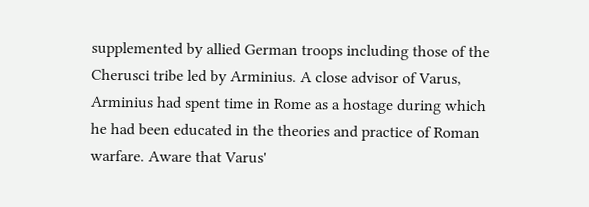supplemented by allied German troops including those of the Cherusci tribe led by Arminius. A close advisor of Varus, Arminius had spent time in Rome as a hostage during which he had been educated in the theories and practice of Roman warfare. Aware that Varus'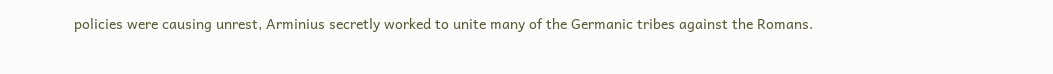policies were causing unrest, Arminius secretly worked to unite many of the Germanic tribes against the Romans.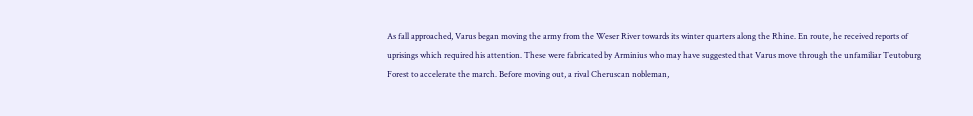As fall approached, Varus began moving the army from the Weser River towards its winter quarters along the Rhine. En route, he received reports of uprisings which required his attention. These were fabricated by Arminius who may have suggested that Varus move through the unfamiliar Teutoburg Forest to accelerate the march. Before moving out, a rival Cheruscan nobleman,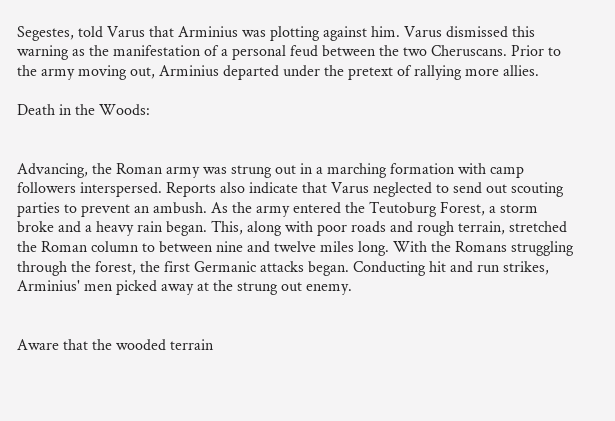Segestes, told Varus that Arminius was plotting against him. Varus dismissed this warning as the manifestation of a personal feud between the two Cheruscans. Prior to the army moving out, Arminius departed under the pretext of rallying more allies.

Death in the Woods:


Advancing, the Roman army was strung out in a marching formation with camp followers interspersed. Reports also indicate that Varus neglected to send out scouting parties to prevent an ambush. As the army entered the Teutoburg Forest, a storm broke and a heavy rain began. This, along with poor roads and rough terrain, stretched the Roman column to between nine and twelve miles long. With the Romans struggling through the forest, the first Germanic attacks began. Conducting hit and run strikes, Arminius' men picked away at the strung out enemy.


Aware that the wooded terrain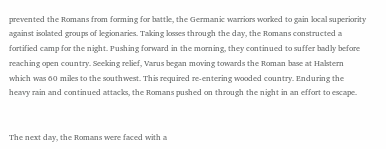prevented the Romans from forming for battle, the Germanic warriors worked to gain local superiority against isolated groups of legionaries. Taking losses through the day, the Romans constructed a fortified camp for the night. Pushing forward in the morning, they continued to suffer badly before reaching open country. Seeking relief, Varus began moving towards the Roman base at Halstern which was 60 miles to the southwest. This required re-entering wooded country. Enduring the heavy rain and continued attacks, the Romans pushed on through the night in an effort to escape.


The next day, the Romans were faced with a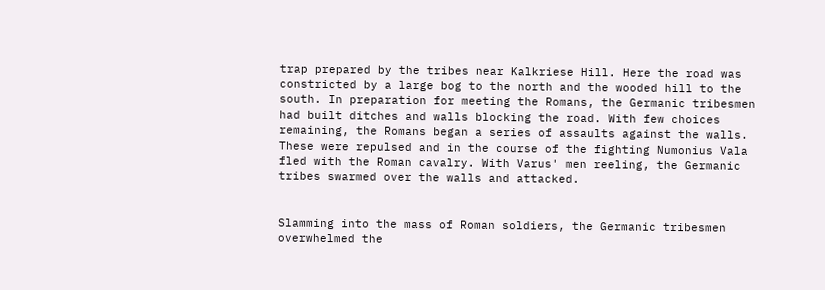trap prepared by the tribes near Kalkriese Hill. Here the road was constricted by a large bog to the north and the wooded hill to the south. In preparation for meeting the Romans, the Germanic tribesmen had built ditches and walls blocking the road. With few choices remaining, the Romans began a series of assaults against the walls. These were repulsed and in the course of the fighting Numonius Vala fled with the Roman cavalry. With Varus' men reeling, the Germanic tribes swarmed over the walls and attacked.


Slamming into the mass of Roman soldiers, the Germanic tribesmen overwhelmed the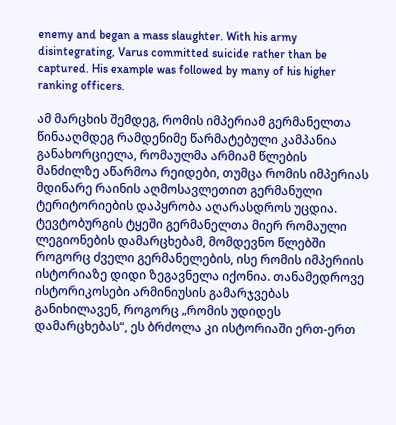enemy and began a mass slaughter. With his army disintegrating, Varus committed suicide rather than be captured. His example was followed by many of his higher ranking officers.

ამ მარცხის შემდეგ, რომის იმპერიამ გერმანელთა წინააღმდეგ რამდენიმე წარმატებული კამპანია განახორციელა, რომაულმა არმიამ წლების მანძილზე აწარმოა რეიდები, თუმცა რომის იმპერიას მდინარე რაინის აღმოსავლეთით გერმანული ტერიტორიების დაპყრობა აღარასდროს უცდია. ტევტობურგის ტყეში გერმანელთა მიერ რომაული ლეგიონების დამარცხებამ, მომდევნო წლებში როგორც ძველი გერმანელების, ისე რომის იმპერიის ისტორიაზე დიდი ზეგავნელა იქონია. თანამედროვე ისტორიკოსები არმინიუსის გამარჯვებას განიხილავენ, როგორც „რომის უდიდეს დამარცხებას“, ეს ბრძოლა კი ისტორიაში ერთ-ერთ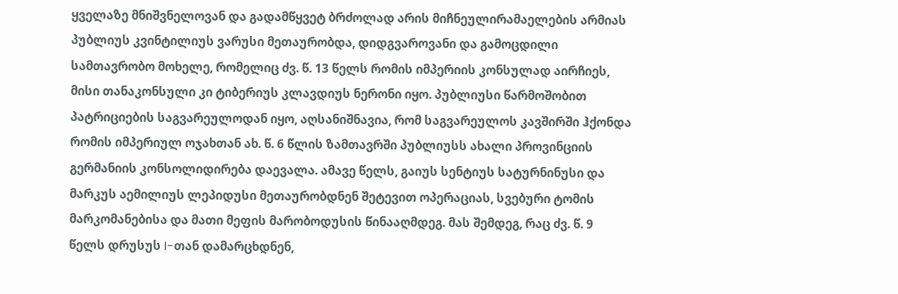ყველაზე მნიშვნელოვან და გადამწყვეტ ბრძოლად არის მიჩნეულირამაელების არმიას პუბლიუს კვინტილიუს ვარუსი მეთაურობდა, დიდგვაროვანი და გამოცდილი სამთავრობო მოხელე, რომელიც ძვ. წ. 13 წელს რომის იმპერიის კონსულად აირჩიეს, მისი თანაკონსული კი ტიბერიუს კლავდიუს ნერონი იყო. პუბლიუსი წარმოშობით პატრიციების საგვარეულოდან იყო, აღსანიშნავია, რომ საგვარეულოს კავშირში ჰქონდა რომის იმპერიულ ოჯახთან ახ. წ. 6 წლის ზამთავრში პუბლიუსს ახალი პროვინციის გერმანიის კონსოლიდირება დაევალა. ამავე წელს, გაიუს სენტიუს სატურნინუსი და მარკუს აემილიუს ლეპიდუსი მეთაურობდნენ შეტევით ოპერაციას, სვებური ტომის მარკომანებისა და მათი მეფის მარობოდუსის წინააღმდეგ. მას შემდეგ, რაც ძვ. წ. 9 წელს დრუსუს I-თან დამარცხდნენ,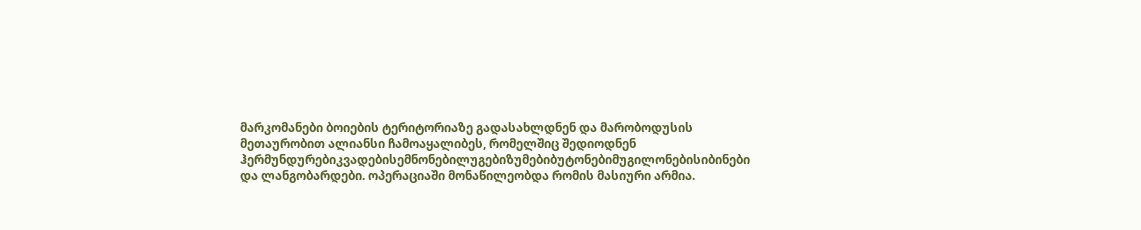მარკომანები ბოიების ტერიტორიაზე გადასახლდნენ და მარობოდუსის მეთაურობით ალიანსი ჩამოაყალიბეს, რომელშიც შედიოდნენ ჰერმუნდურებიკვადებისემნონებილუგებიზუმებიბუტონებიმუგილონებისიბინები და ლანგობარდები. ოპერაციაში მონაწილეობდა რომის მასიური არმია.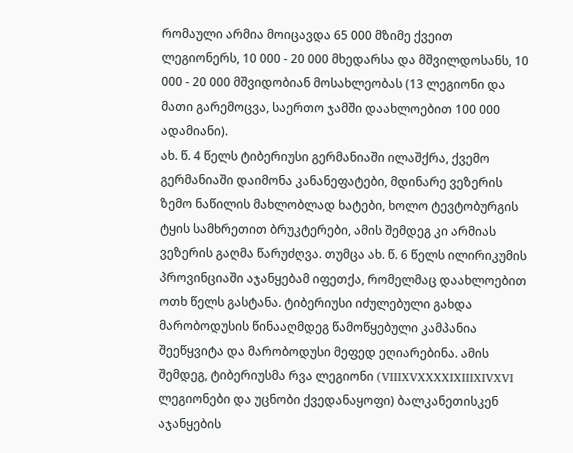რომაული არმია მოიცავდა 65 000 მზიმე ქვეით ლეგიონერს, 10 000 - 20 000 მხედარსა და მშვილდოსანს, 10 000 - 20 000 მშვიდობიან მოსახლეობას (13 ლეგიონი და მათი გარემოცვა, საერთო ჯამში დაახლოებით 100 000 ადამიანი).
ახ. წ. 4 წელს ტიბერიუსი გერმანიაში ილაშქრა, ქვემო გერმანიაში დაიმონა კანანეფატები, მდინარე ვეზერის ზემო ნაწილის მახლობლად ხატები, ხოლო ტევტობურგის ტყის სამხრეთით ბრუკტერები, ამის შემდეგ კი არმიას ვეზერის გაღმა წარუძღვა. თუმცა ახ. წ. 6 წელს ილირიკუმის პროვინციაში აჯანყებამ იფეთქა, რომელმაც დაახლოებით ოთხ წელს გასტანა. ტიბერიუსი იძულებული გახდა მარობოდუსის წინააღმდეგ წამოწყებული კამპანია შეეწყვიტა და მარობოდუსი მეფედ ეღიარებინა. ამის შემდეგ, ტიბერიუსმა რვა ლეგიონი (VIIIXVXXXXIXIIIXIVXVI ლეგიონები და უცნობი ქვედანაყოფი) ბალკანეთისკენ აჯანყების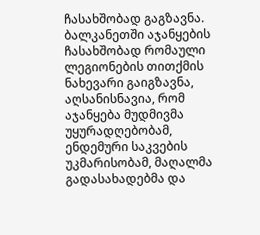ჩასახშობად გაგზავნა.
ბალკანეთში აჯანყების ჩასახშობად რომაული ლეგიონების თითქმის ნახევარი გაიგზავნა, აღსანისნავია, რომ აჯანყება მუდმივმა უყურადღებობამ, ენდემური საკვების უკმარისობამ, მაღალმა გადასახადებმა და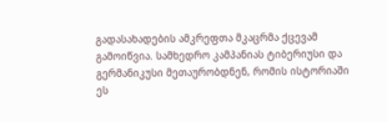გადასახადების ამკრეფთა მკაცრმა ქცევამ გამოიწვია. სამხედრო კამპანიას ტიბერიუსი და გერმანიკუსი მეთაურობდნენ, რომის ისტორიაში ეს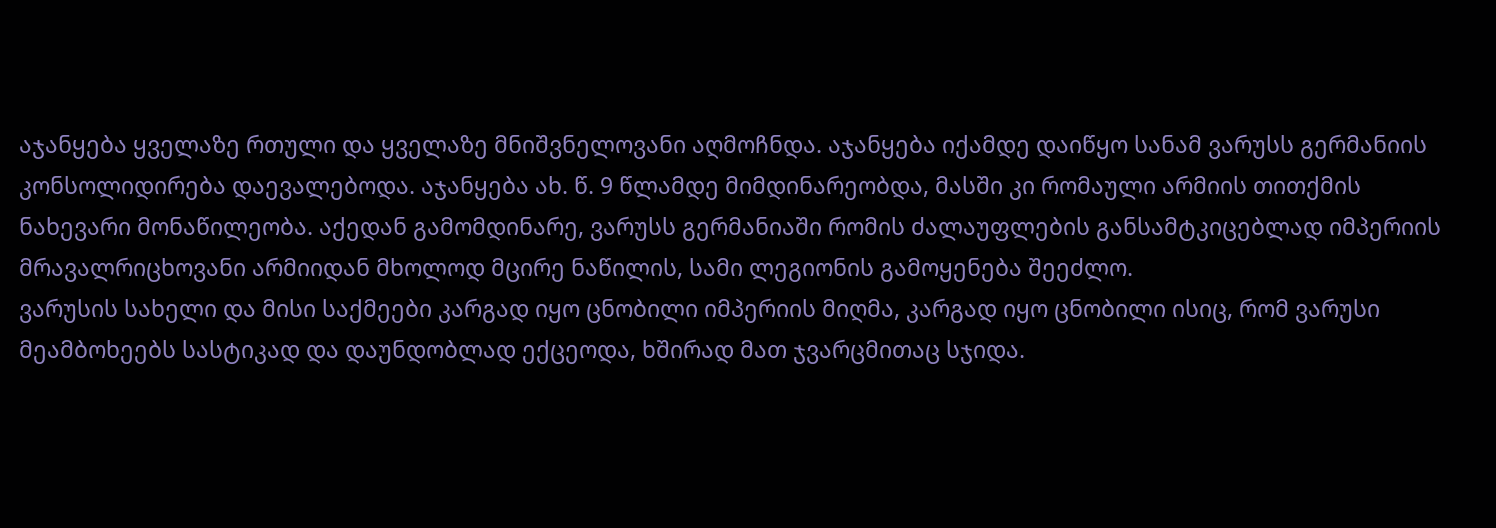აჯანყება ყველაზე რთული და ყველაზე მნიშვნელოვანი აღმოჩნდა. აჯანყება იქამდე დაიწყო სანამ ვარუსს გერმანიის კონსოლიდირება დაევალებოდა. აჯანყება ახ. წ. 9 წლამდე მიმდინარეობდა, მასში კი რომაული არმიის თითქმის ნახევარი მონაწილეობა. აქედან გამომდინარე, ვარუსს გერმანიაში რომის ძალაუფლების განსამტკიცებლად იმპერიის მრავალრიცხოვანი არმიიდან მხოლოდ მცირე ნაწილის, სამი ლეგიონის გამოყენება შეეძლო.
ვარუსის სახელი და მისი საქმეები კარგად იყო ცნობილი იმპერიის მიღმა, კარგად იყო ცნობილი ისიც, რომ ვარუსი მეამბოხეებს სასტიკად და დაუნდობლად ექცეოდა, ხშირად მათ ჯვარცმითაც სჯიდა.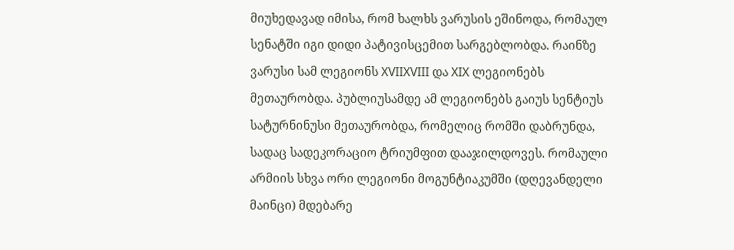მიუხედავად იმისა, რომ ხალხს ვარუსის ეშინოდა, რომაულ სენატში იგი დიდი პატივისცემით სარგებლობდა. რაინზე ვარუსი სამ ლეგიონს XVIIXVIII და XIX ლეგიონებს მეთაურობდა. პუბლიუსამდე ამ ლეგიონებს გაიუს სენტიუს სატურნინუსი მეთაურობდა, რომელიც რომში დაბრუნდა, სადაც სადეკორაციო ტრიუმფით დააჯილდოვეს. რომაული არმიის სხვა ორი ლეგიონი მოგუნტიაკუმში (დღევანდელი მაინცი) მდებარე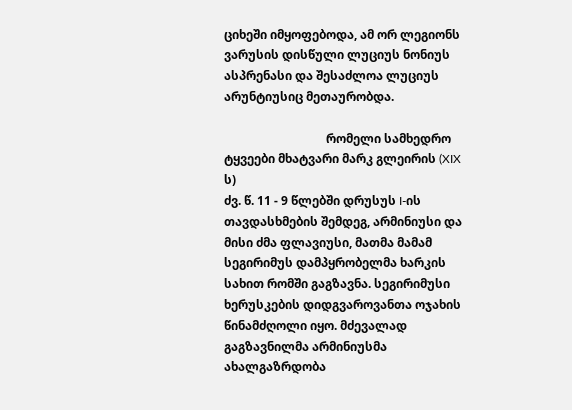ციხეში იმყოფებოდა, ამ ორ ლეგიონს ვარუსის დისწული ლუციუს ნონიუს ასპრენასი და შესაძლოა ლუციუს არუნტიუსიც მეთაურობდა.

                                  რომელი სამხედრო ტყვეები მხატვარი მარკ გლეირის (XIX ს)
ძვ. წ. 11 - 9 წლებში დრუსუს I-ის თავდასხმების შემდეგ, არმინიუსი და მისი ძმა ფლავიუსი, მათმა მამამ სეგირიმუს დამპყრობელმა ხარკის სახით რომში გაგზავნა. სეგირიმუსი ხერუსკების დიდგვაროვანთა ოჯახის წინამძღოლი იყო. მძევალად გაგზავნილმა არმინიუსმა ახალგაზრდობა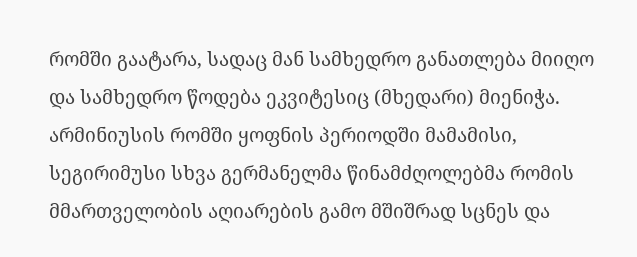რომში გაატარა, სადაც მან სამხედრო განათლება მიიღო და სამხედრო წოდება ეკვიტესიც (მხედარი) მიენიჭა. არმინიუსის რომში ყოფნის პერიოდში მამამისი, სეგირიმუსი სხვა გერმანელმა წინამძღოლებმა რომის მმართველობის აღიარების გამო მშიშრად სცნეს და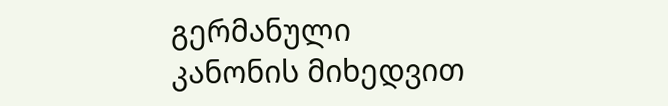გერმანული კანონის მიხედვით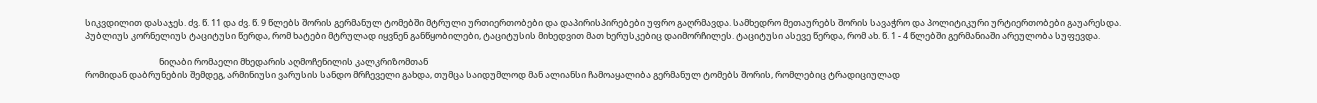სიკვდილით დასაჯეს. ძვ. წ. 11 და ძვ. წ. 9 წლებს შორის გერმანულ ტომებში მტრული ურთიერთობები და დაპირისპირებები უფრო გაღრმავდა. სამხედრო მეთაურებს შორის სავაჭრო და პოლიტიკური ურტიერთობები გაუარესდა. პუბლიუს კორნელიუს ტაციტუსი წერდა, რომ ხატები მტრულად იყვნენ განწყობილები, ტაციტუსის მიხედვით მათ ხერუსკებიც დაიმორჩილეს. ტაციტუსი ასევე წერდა, რომ ახ. წ. 1 - 4 წლებში გერმანიაში არეულობა სუფევდა.

                                     ნიღაბი რომაელი მხედარის აღმოჩენილის კალკრიზომთან
რომიდან დაბრუნების შემდეგ, არმინიუსი ვარუსის სანდო მრჩეველი გახდა, თუმცა საიდუმლოდ მან ალიანსი ჩამოაყალიბა გერმანულ ტომებს შორის, რომლებიც ტრადიციულად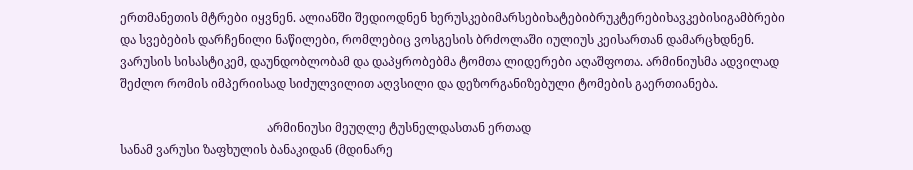ერთმანეთის მტრები იყვნენ. ალიანში შედიოდნენ ხერუსკებიმარსებიხატებიბრუკტერებიხავკებისიგამბრები და სვებების დარჩენილი ნაწილები, რომლებიც ვოსგესის ბრძოლაში იულიუს კეისართან დამარცხდნენ. ვარუსის სისასტიკემ, დაუნდობლობამ და დაპყრობებმა ტომთა ლიდერები აღაშფოთა. არმინიუსმა ადვილად შეძლო რომის იმპერიისად სიძულვილით აღვსილი და დეზორგანიზებული ტომების გაერთიანება.

                                                 არმინიუსი მეუღლე ტუსნელდასთან ერთად
სანამ ვარუსი ზაფხულის ბანაკიდან (მდინარე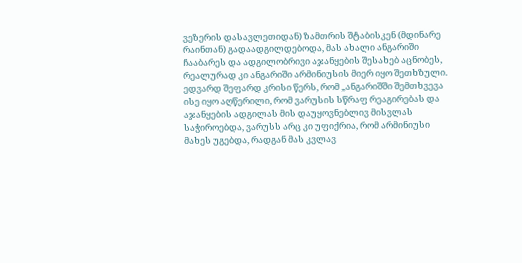ვეზერის დასავლეთიდან) ზამთრის შტაბისკენ (მდინარე რაინთან) გადაადგილდებოდა, მას ახალი ანგარიში ჩააბარეს და ადგილობრივი აჯანყების შესახებ აცნობეს, რეალურად კი ანგარიში არმინიუსის მიერ იყო შეთხზული. ედვარდ შეფარდ კრისი წერს, რომ „ანგარიშში შემთხვევა ისე იყო აღწერილი, რომ ვარუსის სწრაფ რეაგირებას და აჯანყების ადგილას მის დაუყოვნებლივ მისვლას საჭიროებდა, ვარუსს არც კი უფიქრია, რომ არმინიუსი მახეს უგებდა, რადგან მას კვლავ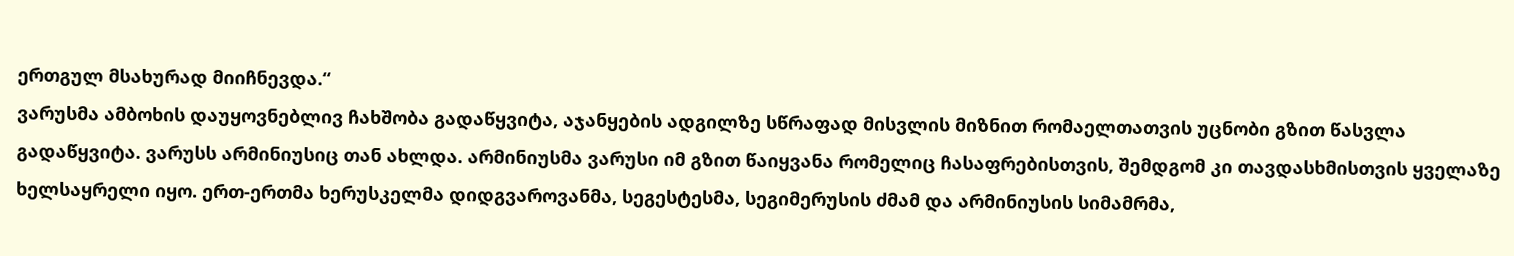ერთგულ მსახურად მიიჩნევდა.“
ვარუსმა ამბოხის დაუყოვნებლივ ჩახშობა გადაწყვიტა, აჯანყების ადგილზე სწრაფად მისვლის მიზნით რომაელთათვის უცნობი გზით წასვლა გადაწყვიტა. ვარუსს არმინიუსიც თან ახლდა. არმინიუსმა ვარუსი იმ გზით წაიყვანა რომელიც ჩასაფრებისთვის, შემდგომ კი თავდასხმისთვის ყველაზე ხელსაყრელი იყო. ერთ-ერთმა ხერუსკელმა დიდგვაროვანმა, სეგესტესმა, სეგიმერუსის ძმამ და არმინიუსის სიმამრმა,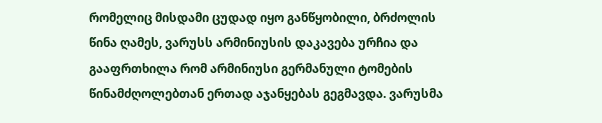რომელიც მისდამი ცუდად იყო განწყობილი, ბრძოლის წინა ღამეს, ვარუსს არმინიუსის დაკავება ურჩია და გააფრთხილა რომ არმინიუსი გერმანული ტომების წინამძღოლებთან ერთად აჯანყებას გეგმავდა. ვარუსმა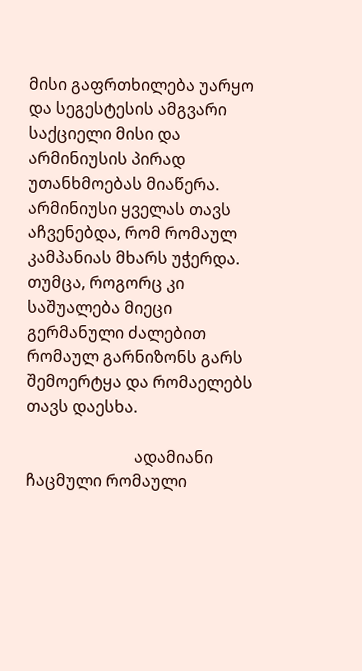მისი გაფრთხილება უარყო და სეგესტესის ამგვარი საქციელი მისი და არმინიუსის პირად უთანხმოებას მიაწერა. არმინიუსი ყველას თავს აჩვენებდა, რომ რომაულ კამპანიას მხარს უჭერდა. თუმცა, როგორც კი საშუალება მიეცი გერმანული ძალებით რომაულ გარნიზონს გარს შემოერტყა და რომაელებს თავს დაესხა.

                           ადამიანი ჩაცმული რომაული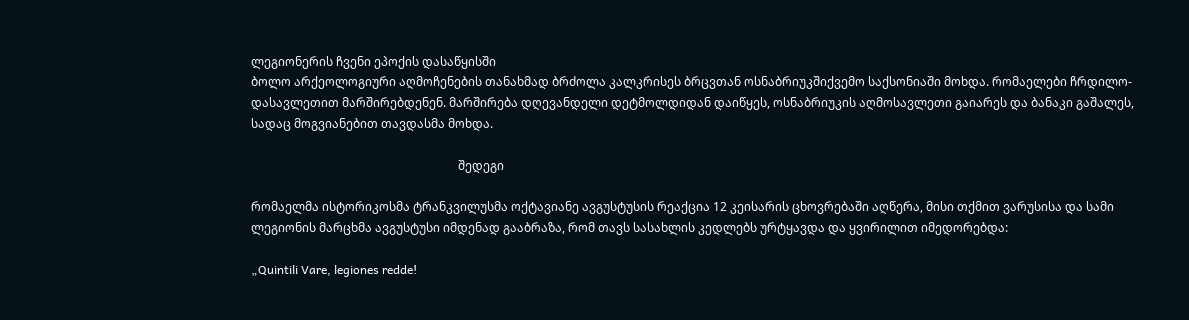ლეგიონერის ჩვენი ეპოქის დასაწყისში
ბოლო არქეოლოგიური აღმოჩენების თანახმად ბრძოლა კალკრისეს ბრცვთან ოსნაბრიუკშიქვემო საქსონიაში მოხდა. რომაელები ჩრდილო-დასავლეთით მარშირებდენენ. მარშირება დღევანდელი დეტმოლდიდან დაიწყეს, ოსნაბრიუკის აღმოსავლეთი გაიარეს და ბანაკი გაშალეს, სადაც მოგვიანებით თავდასმა მოხდა.

                                                                     შედეგი

რომაელმა ისტორიკოსმა ტრანკვილუსმა ოქტავიანე ავგუსტუსის რეაქცია 12 კეისარის ცხოვრებაში აღწერა, მისი თქმით ვარუსისა და სამი ლეგიონის მარცხმა ავგუსტუსი იმდენად გააბრაზა, რომ თავს სასახლის კედლებს ურტყავდა და ყვირილით იმედორებდა:

„Quintili Vare, legiones redde!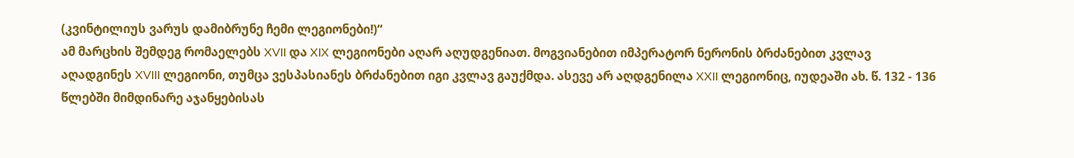(კვინტილიუს ვარუს დამიბრუნე ჩემი ლეგიონები!)“
ამ მარცხის შემდეგ რომაელებს XVII და XIX ლეგიონები აღარ აღუდგენიათ. მოგვიანებით იმპერატორ ნერონის ბრძანებით კვლავ აღადგინეს XVIII ლეგიონი, თუმცა ვესპასიანეს ბრძანებით იგი კვლავ გაუქმდა. ასევე არ აღდგენილა XXII ლეგიონიც, იუდეაში ახ. წ. 132 - 136 წლებში მიმდინარე აჯანყებისას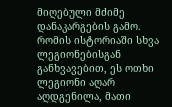მიღებული მძიმე დანაკარგების გამო. რომის ისტორიაში სხვა ლეგიონებისგან განხვავებით, ეს ოთხი ლეგიონი აღარ აღდგენილა, მათი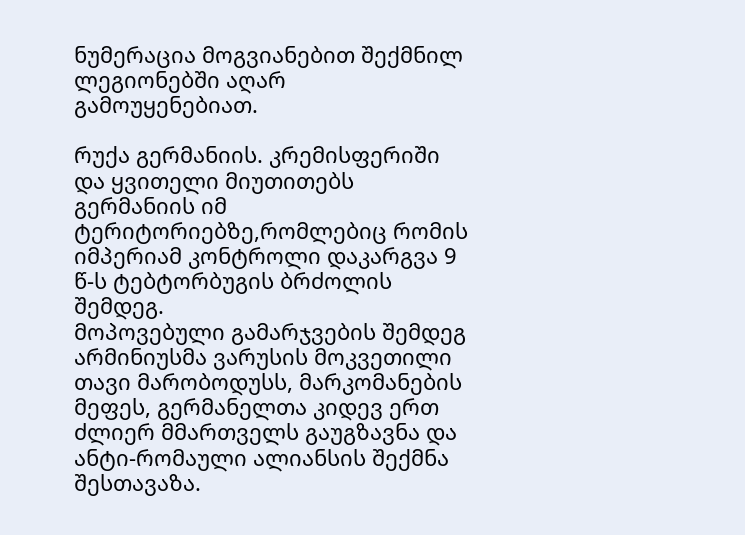ნუმერაცია მოგვიანებით შექმნილ ლეგიონებში აღარ გამოუყენებიათ.

რუქა გერმანიის. კრემისფერიში და ყვითელი მიუთითებს გერმანიის იმ ტერიტორიებზე,რომლებიც რომის იმპერიამ კონტროლი დაკარგვა 9 წ-ს ტებტორბუგის ბრძოლის შემდეგ.
მოპოვებული გამარჯვების შემდეგ არმინიუსმა ვარუსის მოკვეთილი თავი მარობოდუსს, მარკომანების მეფეს, გერმანელთა კიდევ ერთ ძლიერ მმართველს გაუგზავნა და ანტი-რომაული ალიანსის შექმნა შესთავაზა.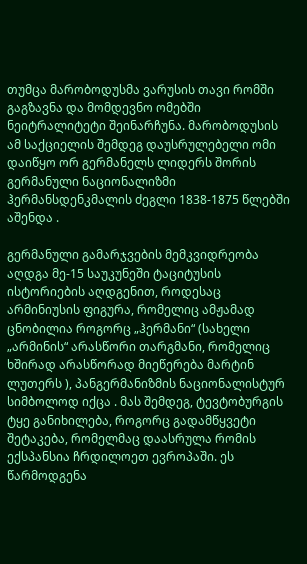თუმცა მარობოდუსმა ვარუსის თავი რომში გაგზავნა და მომდევნო ომებში ნეიტრალიტეტი შეინარჩუნა. მარობოდუსის ამ საქციელის შემდეგ დაუსრულებელი ომი დაიწყო ორ გერმანელს ლიდერს შორის
გერმანული ნაციონალიზმი
ჰერმანსდენკმალის ძეგლი 1838-1875 წლებში აშენდა .

გერმანული გამარჯვების მემკვიდრეობა აღდგა მე-15 საუკუნეში ტაციტუსის ისტორიების აღდგენით, როდესაც არმინიუსის ფიგურა, რომელიც ამჟამად ცნობილია როგორც „ჰერმანი“ (სახელი „არმინის“ არასწორი თარგმანი, რომელიც ხშირად არასწორად მიეწერება მარტინ ლუთერს ), პანგერმანიზმის ნაციონალისტურ სიმბოლოდ იქცა . მას შემდეგ, ტევტობურგის ტყე განიხილება, როგორც გადამწყვეტი შეტაკება, რომელმაც დაასრულა რომის ექსპანსია ჩრდილოეთ ევროპაში. ეს წარმოდგენა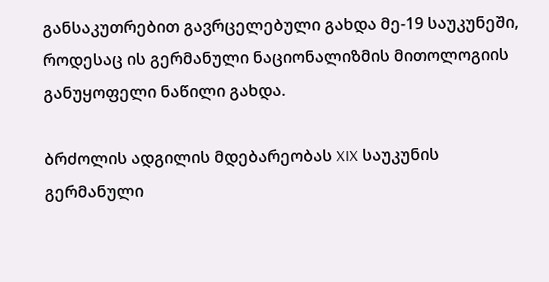განსაკუთრებით გავრცელებული გახდა მე-19 საუკუნეში, როდესაც ის გერმანული ნაციონალიზმის მითოლოგიის განუყოფელი ნაწილი გახდა.

ბრძოლის ადგილის მდებარეობას XIX საუკუნის გერმანული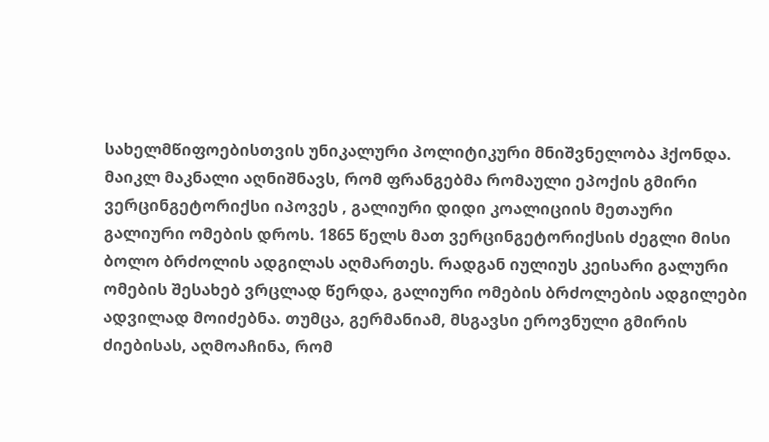სახელმწიფოებისთვის უნიკალური პოლიტიკური მნიშვნელობა ჰქონდა. მაიკლ მაკნალი აღნიშნავს, რომ ფრანგებმა რომაული ეპოქის გმირი ვერცინგეტორიქსი იპოვეს , გალიური დიდი კოალიციის მეთაური გალიური ომების დროს. 1865 წელს მათ ვერცინგეტორიქსის ძეგლი მისი ბოლო ბრძოლის ადგილას აღმართეს. რადგან იულიუს კეისარი გალური ომების შესახებ ვრცლად წერდა, გალიური ომების ბრძოლების ადგილები ადვილად მოიძებნა. თუმცა, გერმანიამ, მსგავსი ეროვნული გმირის ძიებისას, აღმოაჩინა, რომ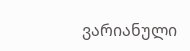ვარიანული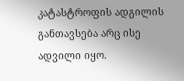კატასტროფის ადგილის განთავსება არც ისე ადვილი იყო.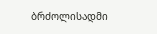ბრძოლისადმი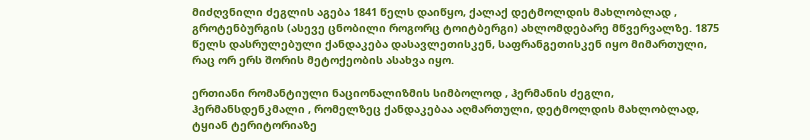მიძღვნილი ძეგლის აგება 1841 წელს დაიწყო, ქალაქ დეტმოლდის მახლობლად , გროტენბურგის (ასევე ცნობილი როგორც ტოიტბერგი) ახლომდებარე მწვერვალზე. 1875 წელს დასრულებული ქანდაკება დასავლეთისკენ, საფრანგეთისკენ იყო მიმართული, რაც ორ ერს შორის მეტოქეობის ასახვა იყო.

ერთიანი რომანტიული ნაციონალიზმის სიმბოლოდ , ჰერმანის ძეგლი, ჰერმანსდენკმალი , რომელზეც ქანდაკებაა აღმართული, დეტმოლდის მახლობლად, ტყიან ტერიტორიაზე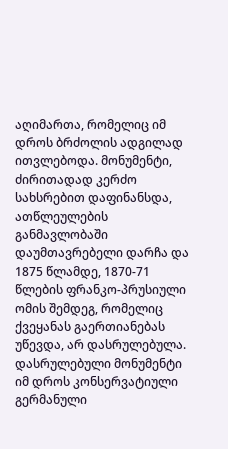აღიმართა, რომელიც იმ დროს ბრძოლის ადგილად ითვლებოდა. მონუმენტი, ძირითადად კერძო სახსრებით დაფინანსდა, ათწლეულების განმავლობაში დაუმთავრებელი დარჩა და 1875 წლამდე, 1870-71 წლების ფრანკო-პრუსიული ომის შემდეგ, რომელიც ქვეყანას გაერთიანებას უწევდა, არ დასრულებულა. დასრულებული მონუმენტი იმ დროს კონსერვატიული გერმანული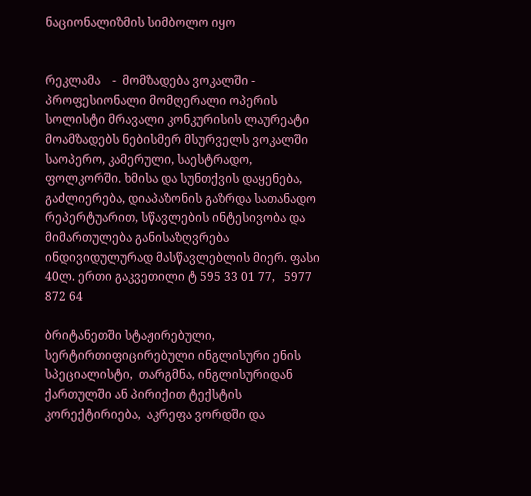ნაციონალიზმის სიმბოლო იყო


რეკლამა    -  მომზადება ვოკალში -  პროფესიონალი მომღერალი ოპერის სოლისტი მრავალი კონკურისის ლაურეატი მოამზადებს ნებისმერ მსურველს ვოკალში საოპერო, კამერული, საესტრადო, ფოლკორში. ხმისა და სუნთქვის დაყენება, გაძლიერება, დიაპაზონის გაზრდა სათანადო რეპერტუარით, სწავლების ინტესივობა და მიმართულება განისაზღვრება ინდივიდულურად მასწავლებლის მიერ. ფასი 40ლ. ერთი გაკვეთილი ტ 595 33 01 77,   5977 872 64

ბრიტანეთში სტაჟირებული, სერტირთიფიცირებული ინგლისური ენის სპეციალისტი,  თარგმნა, ინგლისურიდან ქართულში ან პირიქით ტექსტის კორექტირიება,  აკრეფა ვორდში და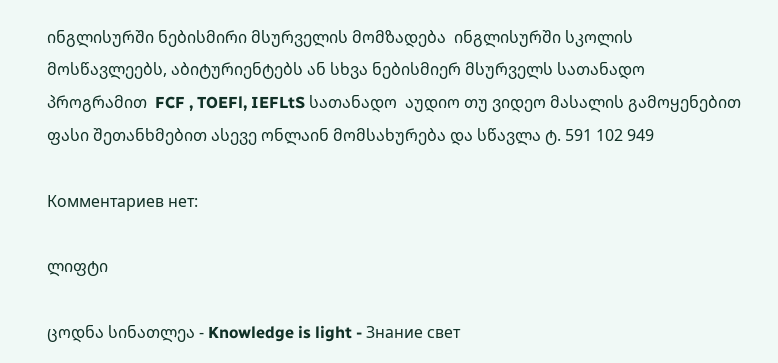ინგლისურში ნებისმირი მსურველის მომზადება  ინგლისურში სკოლის მოსწავლეებს, აბიტურიენტებს ან სხვა ნებისმიერ მსურველს სათანადო პროგრამით  FCF , TOEFl, IEFLtS სათანადო  აუდიო თუ ვიდეო მასალის გამოყენებით  ფასი შეთანხმებით ასევე ონლაინ მომსახურება და სწავლა ტ. 591 102 949

Комментариев нет:

ლიფტი

ცოდნა სინათლეა - Knowledge is light - Знание свет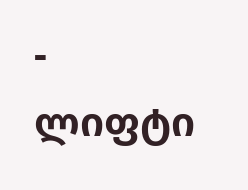-                                      ლიფტი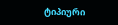ტიპიური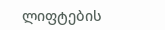ლიფტების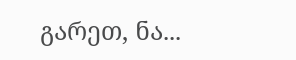გარეთ, ნა...